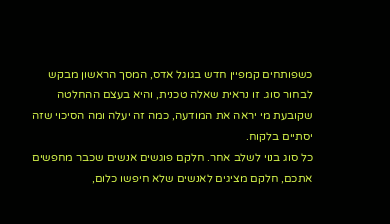כשפותחים קמפיין חדש בגוגל אדס, המסך הראשון מבקש לבחור סוג. זו נראית שאלה טכנית, והיא בעצם ההחלטה שקובעת מי יראה את המודעה, כמה זה יעלה ומה הסיכוי שזה יסתיים בלקוח.
כל סוג בנוי לשלב אחר. חלקם פוגשים אנשים שכבר מחפשים אתכם, חלקם מציגים לאנשים שלא חיפשו כלום,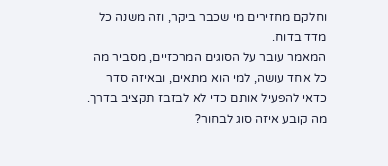וחלקם מחזירים מי שכבר ביקר, וזה משנה כל מדד בדוח.
המאמר עובר על הסוגים המרכזיים, מסביר מה כל אחד עושה, למי הוא מתאים, ובאיזה סדר כדאי להפעיל אותם כדי לא לבזבז תקציב בדרך.
מה קובע איזה סוג לבחור?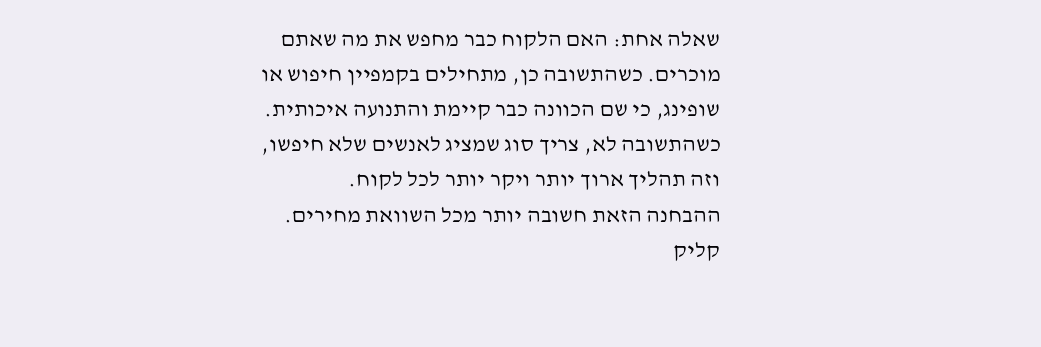שאלה אחת: האם הלקוח כבר מחפש את מה שאתם מוכרים. כשהתשובה כן, מתחילים בקמפיין חיפוש או שופינג, כי שם הכוונה כבר קיימת והתנועה איכותית. כשהתשובה לא, צריך סוג שמציג לאנשים שלא חיפשו, וזה תהליך ארוך יותר ויקר יותר לכל לקוח.
ההבחנה הזאת חשובה יותר מכל השוואת מחירים. קליק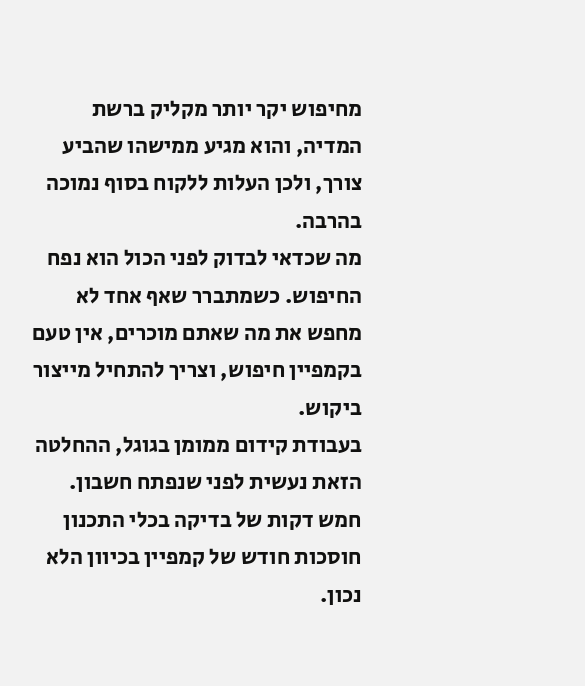מחיפוש יקר יותר מקליק ברשת המדיה, והוא מגיע ממישהו שהביע צורך, ולכן העלות ללקוח בסוף נמוכה בהרבה.
מה שכדאי לבדוק לפני הכול הוא נפח החיפוש. כשמתברר שאף אחד לא מחפש את מה שאתם מוכרים, אין טעם בקמפיין חיפוש, וצריך להתחיל מייצור ביקוש.
בעבודת קידום ממומן בגוגל, ההחלטה הזאת נעשית לפני שנפתח חשבון. חמש דקות של בדיקה בכלי התכנון חוסכות חודש של קמפיין בכיוון הלא נכון.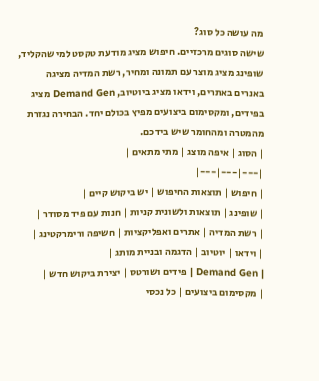מה עושה כל סוג?
שישה סוגים מרכזיים. חיפוש מציג מודעת טקסט למי שהקליד, שופינג מציג מוצר עם תמונה ומחיר, רשת המדיה מציגה באנרים באתרים, וידאו מציג ביוטיוב, Demand Gen מציג בפידים, ומקסימום ביצועים מפיץ בכולם יחד. הבחירה נגזרת מהמטרה ומהחומר שיש בידכם.
| הסוג | איפה מוצג | מתי מתאים |
|---|---|---|
| חיפוש | תוצאות החיפוש | יש ביקוש קיים |
| שופינג | תוצאות ולשונית קניות | חנות עם פיד מסודר |
| רשת המדיה | אתרים ואפליקציות | חשיפה ורימרקטינג |
| וידאו | יוטיוב | הדגמה ובניית מותג |
| Demand Gen | פידים ושורטס | יצירת ביקוש חדש |
| מקסימום ביצועים | כל נכסי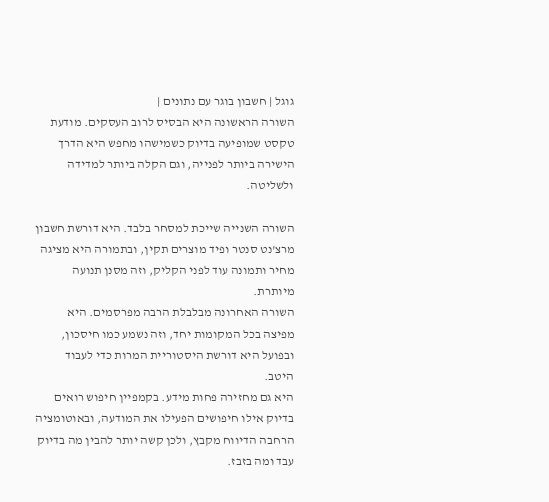גוגל | חשבון בוגר עם נתונים |
השורה הראשונה היא הבסיס לרוב העסקים. מודעת טקסט שמופיעה בדיוק כשמישהו מחפש היא הדרך הישירה ביותר לפנייה, וגם הקלה ביותר למדידה ולשליטה.

השורה השנייה שייכת למסחר בלבד. היא דורשת חשבון מרצ'נט סנטר ופיד מוצרים תקין, ובתמורה היא מציגה מחיר ותמונה עוד לפני הקליק, וזה מסנן תנועה מיותרת.
השורה האחרונה מבלבלת הרבה מפרסמים. היא מפיצה בכל המקומות יחד, וזה נשמע כמו חיסכון, ובפועל היא דורשת היסטוריית המרות כדי לעבוד היטב.
היא גם מחזירה פחות מידע. בקמפיין חיפוש רואים בדיוק אילו חיפושים הפעילו את המודעה, ובאוטומציה הרחבה הדיווח מקבץ, ולכן קשה יותר להבין מה בדיוק עבד ומה בזבז.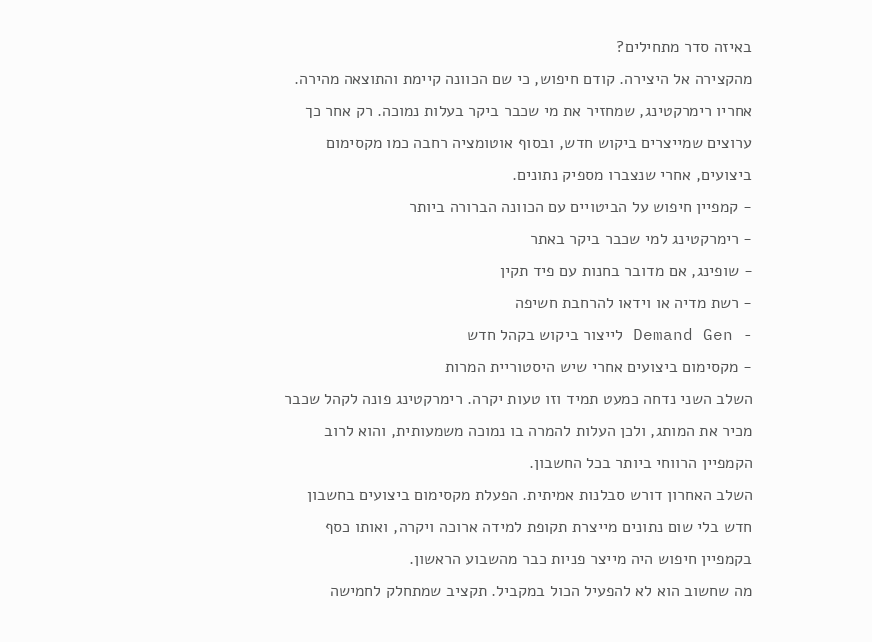באיזה סדר מתחילים?
מהקצירה אל היצירה. קודם חיפוש, כי שם הכוונה קיימת והתוצאה מהירה. אחריו רימרקטינג, שמחזיר את מי שכבר ביקר בעלות נמוכה. רק אחר כך ערוצים שמייצרים ביקוש חדש, ובסוף אוטומציה רחבה כמו מקסימום ביצועים, אחרי שנצברו מספיק נתונים.
- קמפיין חיפוש על הביטויים עם הכוונה הברורה ביותר
- רימרקטינג למי שכבר ביקר באתר
- שופינג, אם מדובר בחנות עם פיד תקין
- רשת מדיה או וידאו להרחבת חשיפה
- Demand Gen לייצור ביקוש בקהל חדש
- מקסימום ביצועים אחרי שיש היסטוריית המרות
השלב השני נדחה כמעט תמיד וזו טעות יקרה. רימרקטינג פונה לקהל שכבר מכיר את המותג, ולכן העלות להמרה בו נמוכה משמעותית, והוא לרוב הקמפיין הרווחי ביותר בכל החשבון.
השלב האחרון דורש סבלנות אמיתית. הפעלת מקסימום ביצועים בחשבון חדש בלי שום נתונים מייצרת תקופת למידה ארוכה ויקרה, ואותו כסף בקמפיין חיפוש היה מייצר פניות כבר מהשבוע הראשון.
מה שחשוב הוא לא להפעיל הכול במקביל. תקציב שמתחלק לחמישה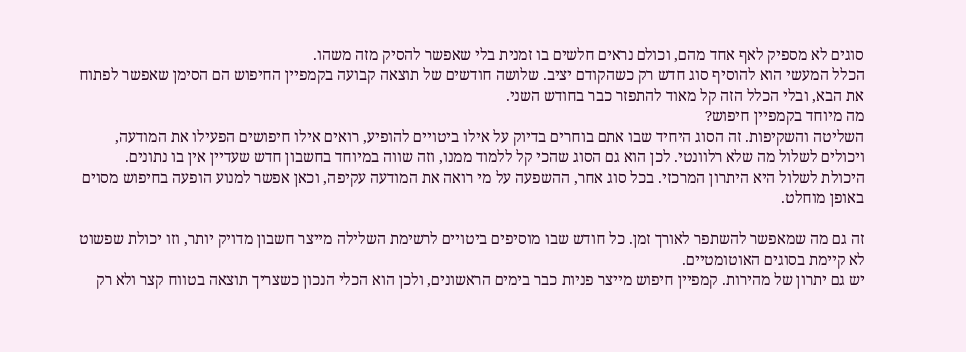סוגים לא מספיק לאף אחד מהם, וכולם נראים חלשים בו זמנית בלי שאפשר להסיק מזה משהו.
הכלל המעשי הוא להוסיף סוג חדש רק כשהקודם יציב. שלושה חודשים של תוצאה קבועה בקמפיין החיפוש הם הסימן שאפשר לפתוח את הבא, ובלי הכלל הזה קל מאוד להתפזר כבר בחודש השני.
מה מיוחד בקמפיין חיפוש?
השליטה והשקיפות. זה הסוג היחיד שבו אתם בוחרים בדיוק על אילו ביטויים להופיע, רואים אילו חיפושים הפעילו את המודעה, ויכולים לשלול מה שלא רלוונטי. לכן הוא גם הסוג שהכי קל ללמוד ממנו, וזה שווה במיוחד בחשבון חדש שעדיין אין בו נתונים.
היכולת לשלול היא היתרון המרכזי. בכל סוג אחר, ההשפעה על מי רואה את המודעה עקיפה, וכאן אפשר למנוע הופעה בחיפוש מסוים באופן מוחלט.

זה גם מה שמאפשר להשתפר לאורך זמן. כל חודש שבו מוסיפים ביטויים לרשימת השלילה מייצר חשבון מדויק יותר, וזו יכולת שפשוט לא קיימת בסוגים האוטומטיים.
יש גם יתרון של מהירות. קמפיין חיפוש מייצר פניות כבר בימים הראשונים, ולכן הוא הכלי הנכון כשצריך תוצאה בטווח קצר ולא רק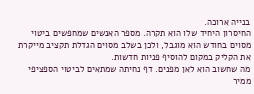בנייה ארוכה.
החיסרון היחיד שלו הוא תקרה. מספר האנשים שמחפשים ביטוי מסוים בחודש הוא מוגבל, ולכן בשלב מסוים הגדלת תקציב מייקרת את הקליק במקום להוסיף פניות חדשות.
מה שחשוב הוא לאן מפנים. דף נחיתה שמתאים לביטוי הספציפי ממיר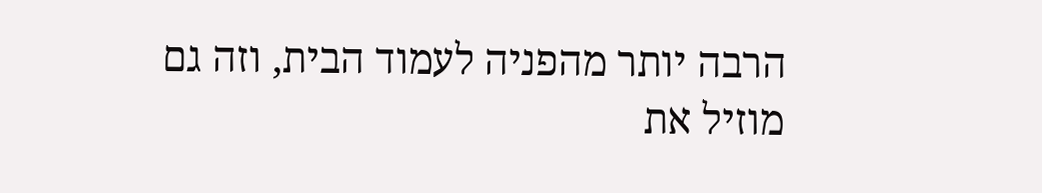הרבה יותר מהפניה לעמוד הבית, וזה גם מוזיל את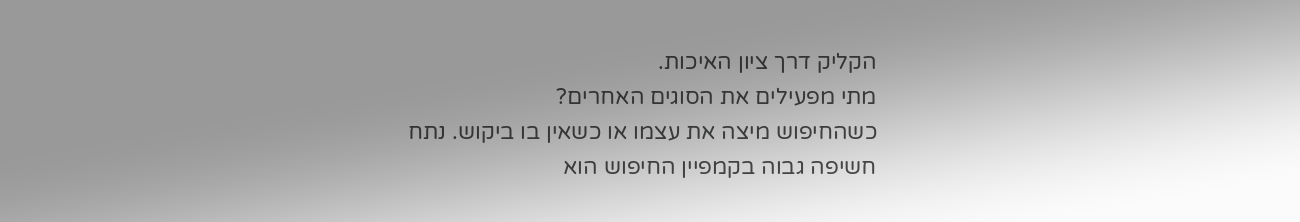הקליק דרך ציון האיכות.
מתי מפעילים את הסוגים האחרים?
כשהחיפוש מיצה את עצמו או כשאין בו ביקוש. נתח חשיפה גבוה בקמפיין החיפוש הוא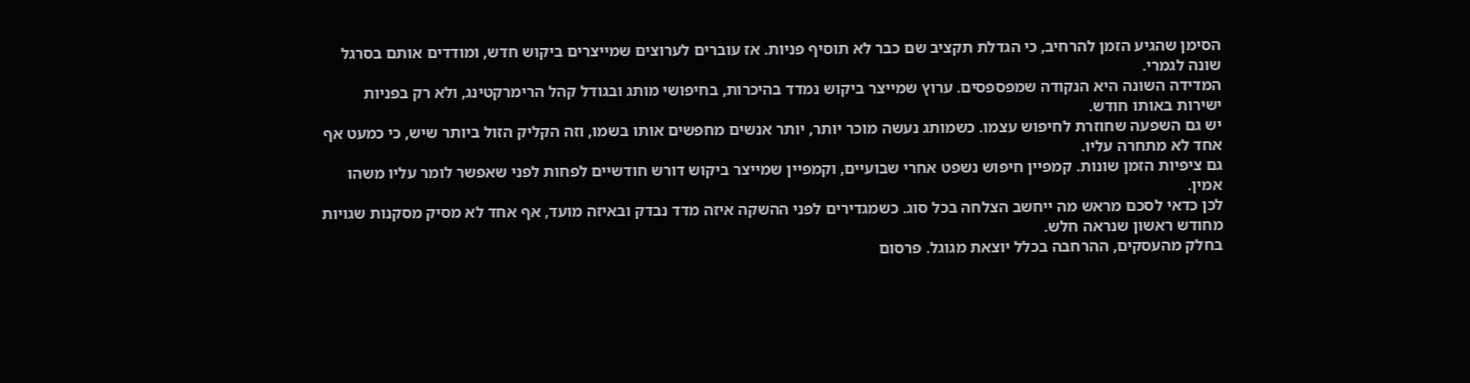הסימן שהגיע הזמן להרחיב, כי הגדלת תקציב שם כבר לא תוסיף פניות. אז עוברים לערוצים שמייצרים ביקוש חדש, ומודדים אותם בסרגל שונה לגמרי.
המדידה השונה היא הנקודה שמפספסים. ערוץ שמייצר ביקוש נמדד בהיכרות, בחיפושי מותג ובגודל קהל הרימרקטינג, ולא רק בפניות ישירות באותו חודש.
יש גם השפעה שחוזרת לחיפוש עצמו. כשמותג נעשה מוכר יותר, יותר אנשים מחפשים אותו בשמו, וזה הקליק הזול ביותר שיש, כי כמעט אף אחד לא מתחרה עליו.
גם ציפיות הזמן שונות. קמפיין חיפוש נשפט אחרי שבועיים, וקמפיין שמייצר ביקוש דורש חודשיים לפחות לפני שאפשר לומר עליו משהו אמין.
לכן כדאי לסכם מראש מה ייחשב הצלחה בכל סוג. כשמגדירים לפני ההשקה איזה מדד נבדק ובאיזה מועד, אף אחד לא מסיק מסקנות שגויות מחודש ראשון שנראה חלש.
בחלק מהעסקים, ההרחבה בכלל יוצאת מגוגל. פרסום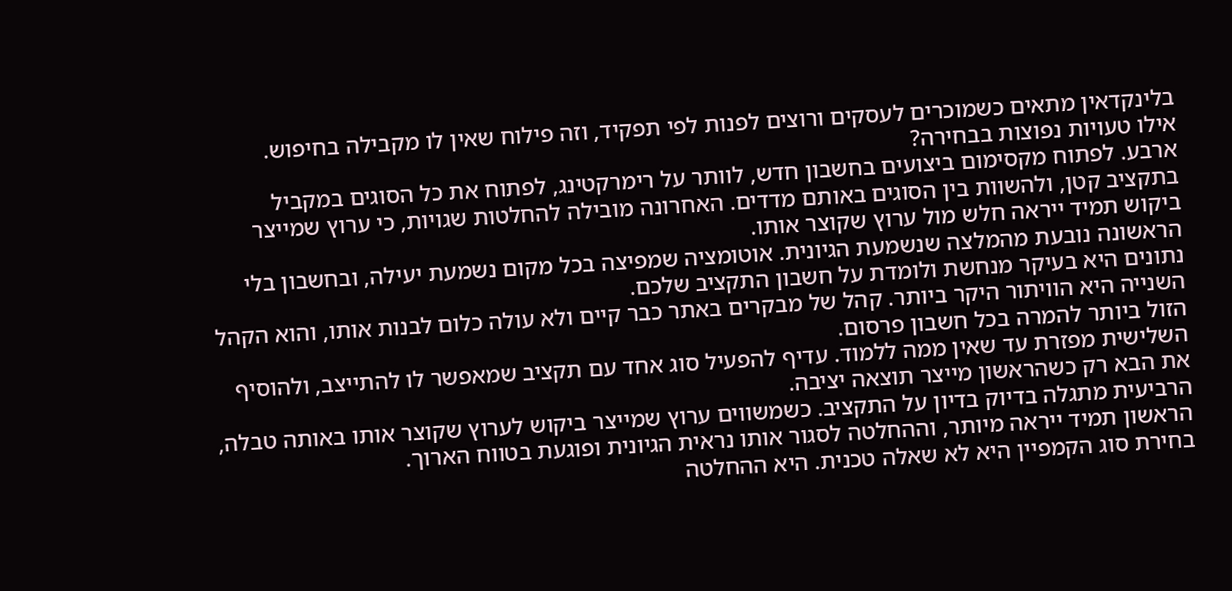בלינקדאין מתאים כשמוכרים לעסקים ורוצים לפנות לפי תפקיד, וזה פילוח שאין לו מקבילה בחיפוש.
אילו טעויות נפוצות בבחירה?
ארבע. לפתוח מקסימום ביצועים בחשבון חדש, לוותר על רימרקטינג, לפתוח את כל הסוגים במקביל בתקציב קטן, ולהשוות בין הסוגים באותם מדדים. האחרונה מובילה להחלטות שגויות, כי ערוץ שמייצר ביקוש תמיד ייראה חלש מול ערוץ שקוצר אותו.
הראשונה נובעת מהמלצה שנשמעת הגיונית. אוטומציה שמפיצה בכל מקום נשמעת יעילה, ובחשבון בלי נתונים היא בעיקר מנחשת ולומדת על חשבון התקציב שלכם.
השנייה היא הוויתור היקר ביותר. קהל של מבקרים באתר כבר קיים ולא עולה כלום לבנות אותו, והוא הקהל הזול ביותר להמרה בכל חשבון פרסום.
השלישית מפזרת עד שאין ממה ללמוד. עדיף להפעיל סוג אחד עם תקציב שמאפשר לו להתייצב, ולהוסיף את הבא רק כשהראשון מייצר תוצאה יציבה.
הרביעית מתגלה בדיוק בדיון על התקציב. כשמשווים ערוץ שמייצר ביקוש לערוץ שקוצר אותו באותה טבלה, הראשון תמיד ייראה מיותר, וההחלטה לסגור אותו נראית הגיונית ופוגעת בטווח הארוך.
בחירת סוג הקמפיין היא לא שאלה טכנית. היא ההחלטה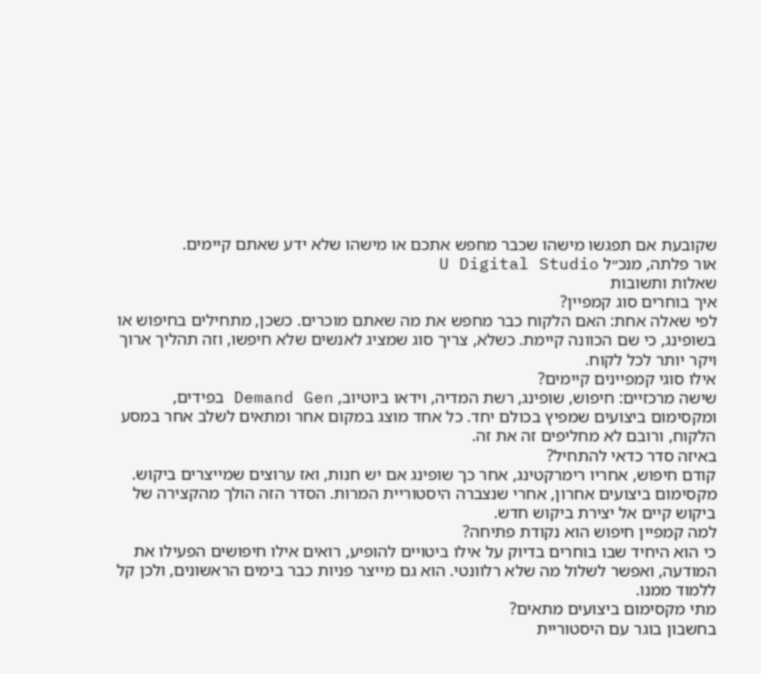שקובעת אם תפגשו מישהו שכבר מחפש אתכם או מישהו שלא ידע שאתם קיימים.
אור פלתה, מנכ״ל U Digital Studio
שאלות ותשובות
איך בוחרים סוג קמפיין?
לפי שאלה אחת: האם הלקוח כבר מחפש את מה שאתם מוכרים. כשכן, מתחילים בחיפוש או בשופינג, כי שם הכוונה קיימת. כשלא, צריך סוג שמציג לאנשים שלא חיפשו, וזה תהליך ארוך ויקר יותר לכל לקוח.
אילו סוגי קמפיינים קיימים?
שישה מרכזיים: חיפוש, שופינג, רשת המדיה, וידאו ביוטיוב, Demand Gen בפידים, ומקסימום ביצועים שמפיץ בכולם יחד. כל אחד מוצג במקום אחר ומתאים לשלב אחר במסע הלקוח, ורובם לא מחליפים זה את זה.
באיזה סדר כדאי להתחיל?
קודם חיפוש, אחריו רימרקטינג, אחר כך שופינג אם יש חנות, ואז ערוצים שמייצרים ביקוש. מקסימום ביצועים אחרון, אחרי שנצברה היסטוריית המרות. הסדר הזה הולך מהקצירה של ביקוש קיים אל יצירת ביקוש חדש.
למה קמפיין חיפוש הוא נקודת פתיחה?
כי הוא היחיד שבו בוחרים בדיוק על אילו ביטויים להופיע, רואים אילו חיפושים הפעילו את המודעה, ואפשר לשלול מה שלא רלוונטי. הוא גם מייצר פניות כבר בימים הראשונים, ולכן קל ללמוד ממנו.
מתי מקסימום ביצועים מתאים?
בחשבון בוגר עם היסטוריית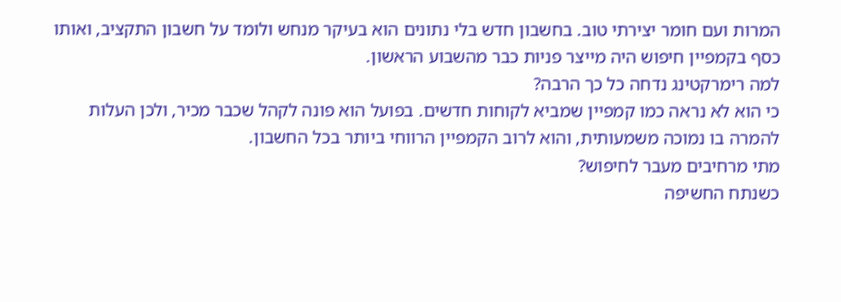המרות ועם חומר יצירתי טוב. בחשבון חדש בלי נתונים הוא בעיקר מנחש ולומד על חשבון התקציב, ואותו כסף בקמפיין חיפוש היה מייצר פניות כבר מהשבוע הראשון.
למה רימרקטינג נדחה כל כך הרבה?
כי הוא לא נראה כמו קמפיין שמביא לקוחות חדשים. בפועל הוא פונה לקהל שכבר מכיר, ולכן העלות להמרה בו נמוכה משמעותית, והוא לרוב הקמפיין הרווחי ביותר בכל החשבון.
מתי מרחיבים מעבר לחיפוש?
כשנתח החשיפה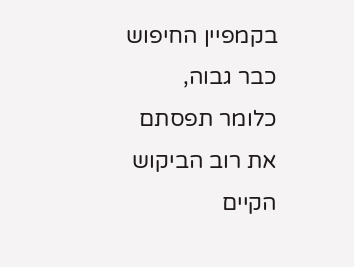בקמפיין החיפוש כבר גבוה, כלומר תפסתם את רוב הביקוש הקיים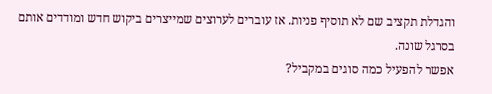והגדלת תקציב שם לא תוסיף פניות. אז עוברים לערוצים שמייצרים ביקוש חדש ומודדים אותם בסרגל שונה.
אפשר להפעיל כמה סוגים במקביל?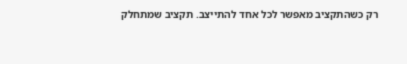רק כשהתקציב מאפשר לכל אחד להתייצב. תקציב שמתחלק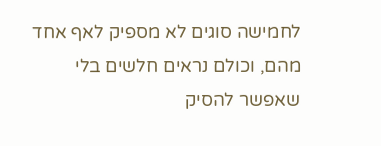לחמישה סוגים לא מספיק לאף אחד מהם, וכולם נראים חלשים בלי שאפשר להסיק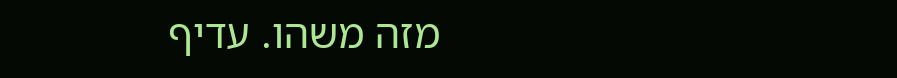מזה משהו. עדיף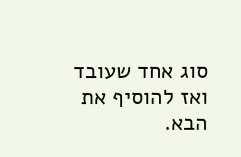סוג אחד שעובד ואז להוסיף את הבא.